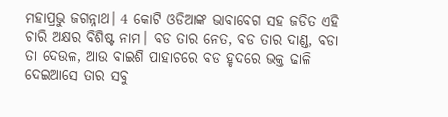ମହାପ୍ରଭୁ ଜଗନ୍ନାଥ। 4 କୋଟି ଓଡିଆଙ୍କ ଭାବାବେଗ ସହ ଜଡିତ ଏହି ଚାରି ଅକ୍ଷର ବିଶିଷ୍ଟ ନାମ। ବଡ ତାର ନେତ, ବଡ ତାର ଦାଣ୍ଡ, ବଡା ତା ଦେଉଳ, ଆଉ ବାଇଶି ପାହାଚରେ ବଡ ହୃଦରେ ଭକ୍ତ ଢାଳି ଦେଇଆସେ ତାର ସବୁ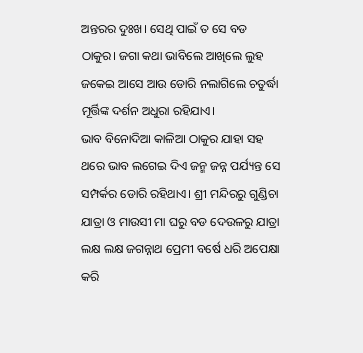ଅନ୍ତରର ଦୁଃଖ। ସେଥି ପାଇଁ ତ ସେ ବଡ ଠାକୁର। ଜଗା କଥା ଭାବିଲେ ଆଖିଲେ ଲୁହ ଜକେଇ ଆସେ ଆଉ ଡୋରି ନଲାଗିଲେ ଚତୁର୍ଦ୍ଧା ମୂର୍ତ୍ତିଙ୍କ ଦର୍ଶନ ଅଧୁରା ରହିଯାଏ।
ଭାବ ବିନୋଦିଆ କାଳିଆ ଠାକୁର ଯାହା ସହ ଥରେ ଭାବ ଲଗେଇ ଦିଏ ଜନ୍ମ ଜନ୍ନ ପର୍ଯ୍ୟନ୍ତ ସେ ସମ୍ପର୍କର ଡୋରି ରହିଥାଏ। ଶ୍ରୀ ମନ୍ଦିରରୁ ଗୁଣ୍ଡିଚା ଯାତ୍ରା ଓ ମାଉସୀ ମା ଘରୁ ବଡ ଦେଉଳରୁ ଯାତ୍ରା ଲକ୍ଷ ଲକ୍ଷ ଜଗନ୍ନାଥ ପ୍ରେମୀ ବର୍ଷେ ଧରି ଅପେକ୍ଷା କରି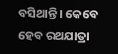ବସିଥାନ୍ତି। କେବେ ହେବ ରଥଯାତ୍ରା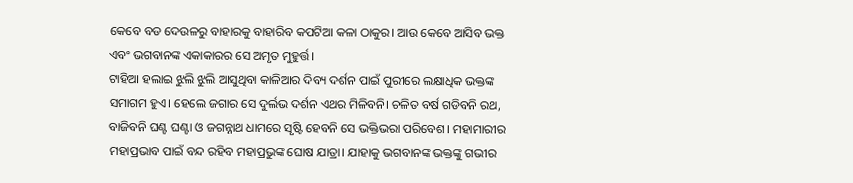କେବେ ବଡ ଦେଉଳରୁ ବାହାରକୁ ବାହାରିବ କପଟିଆ କଳା ଠାକୁର। ଆଉ କେବେ ଆସିବ ଭକ୍ତ ଏବଂ ଭଗବାନଙ୍କ ଏକାକାରର ସେ ଅମୃତ ମୁହୁର୍ତ୍ତ।
ଟାହିଆ ହଲାଇ ଝୁଲି ଝୁଲି ଆସୁଥିବା କାଳିଆର ଦିବ୍ୟ ଦର୍ଶନ ପାଇଁ ପୁରୀରେ ଲକ୍ଷାଧିକ ଭକ୍ତଙ୍କ ସମାଗମ ହୁଏ। ହେଲେ ଜଗାର ସେ ଦୁର୍ଲଭ ଦର୍ଶନ ଏଥର ମିଳିବନି। ଚଳିତ ବର୍ଷ ଗଡିବନି ରଥ, ବାଜିବନି ଘଣ୍ଟ ଘଣ୍ଟା ଓ ଜଗନ୍ନାଥ ଧାମରେ ସୃଷ୍ଟି ହେବନି ସେ ଭକ୍ତିଭରା ପରିବେଶ। ମହାମାରୀର ମହାପ୍ରଭାବ ପାଇଁ ବନ୍ଦ ରହିବ ମହାପ୍ରଭୁଙ୍କ ଘୋଷ ଯାତ୍ରା। ଯାହାକୁ ଭଗବାନଙ୍କ ଭକ୍ତଙ୍କୁ ଗଭୀର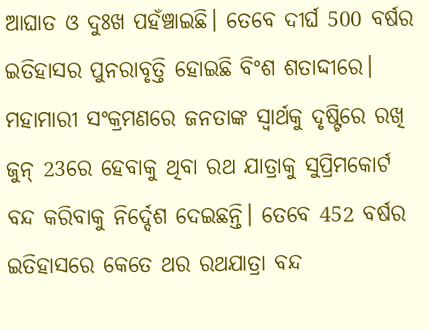ଆଘାତ ଓ ଦୁଃଖ ପହଁଞ୍ଚାଇଛି। ତେବେ ଦୀର୍ଘ 500 ବର୍ଷର ଇତିହାସର ପୁନରାବୃତ୍ତି ହୋଇଛି ବିଂଶ ଶତାଦ୍ଦୀରେ। ମହାମାରୀ ସଂକ୍ରମଣରେ ଜନତାଙ୍କ ସ୍ବାର୍ଥକୁ ଦୃଷ୍ଟିରେ ରଖି ଜୁନ୍ 23ରେ ହେବାକୁ ଥିବା ରଥ ଯାତ୍ରାକୁ ସୁପ୍ରିମକୋର୍ଟ ବନ୍ଦ କରିବାକୁ ନିର୍ଦ୍ଦେଶ ଦେଇଛନ୍ତି। ତେବେ 452 ବର୍ଷର ଇତିହାସରେ କେତେ ଥର ରଥଯାତ୍ରା ବନ୍ଦ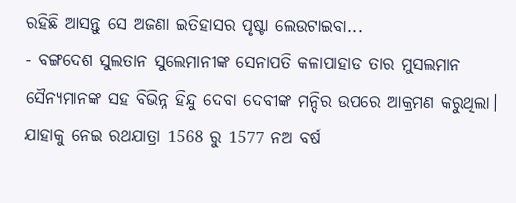ରହିଛି ଆସନ୍ତୁ ସେ ଅଜଣା ଇତିହାସର ପୃଷ୍ଟା ଲେଉଟାଇବା...
- ବଙ୍ଗଦେଶ ସୁଲତାନ ସୁଲେମାନୀଙ୍କ ସେନାପତି କଳାପାହାଡ ତାର ମୁସଲମାନ ସୈନ୍ୟମାନଙ୍କ ସହ ବିଭିନ୍ନ ହିନ୍ଦୁ ଦେବା ଦେବୀଙ୍କ ମନ୍ଦିର ଉପରେ ଆକ୍ରମଣ କରୁଥିଲା। ଯାହାକୁ ନେଇ ରଥଯାତ୍ରା 1568 ରୁ 1577 ନଅ ବର୍ଷ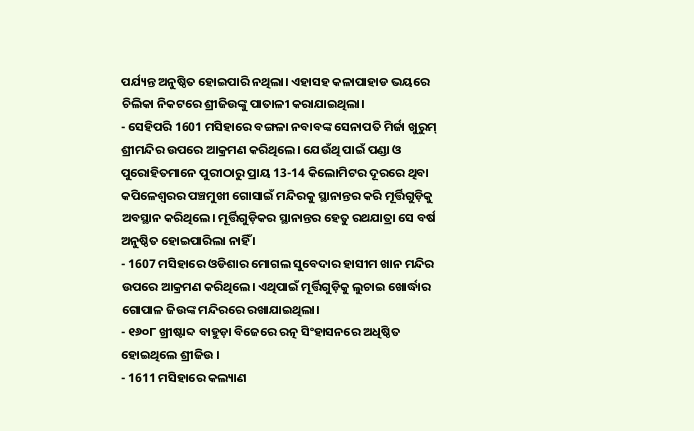ପର୍ଯ୍ୟନ୍ତ ଅନୁଷ୍ଠିତ ହୋଇପାରି ନଥିଲା। ଏହାସହ କଳାପାହାଡ ଭୟରେ ଚିଲିକା ନିକଟରେ ଶ୍ରୀଜିଉଙ୍କୁ ପାତାଳୀ କରାଯାଇଥିଲା।
- ସେହିପରି 1601 ମସିହାରେ ବଙ୍ଗଳା ନବାବଙ୍କ ସେନାପତି ମିର୍ଜା ଖୁରୁମ୍ ଶ୍ରୀମନ୍ଦିର ଉପରେ ଆକ୍ରମଣ କରିଥିଲେ। ଯେଉଁଥି ପାଇଁ ପଣ୍ଡା ଓ ପୁରୋହିତମାନେ ପୁରୀଠାରୁ ପ୍ରାୟ 13-14 କିଲୋମିଟର ଦୂରରେ ଥିବା କପିଳେଶ୍ୱରର ପଞ୍ଚମୁଖୀ ଗୋସାଇଁ ମନ୍ଦିରକୁ ସ୍ଥାନାନ୍ତର କରି ମୂର୍ତ୍ତିଗୁଡ଼ିକୁ ଅବସ୍ଥାନ କରିଥିଲେ। ମୂର୍ତ୍ତିଗୁଡ଼ିକର ସ୍ଥାନାନ୍ତର ହେତୁ ରଥଯାତ୍ରା ସେ ବର୍ଷ ଅନୁଷ୍ଠିତ ହୋଇପାରିଲା ନାହିଁ ।
- 1607 ମସିହାରେ ଓଡିଶାର ମୋଗଲ ସୁବେଦାର ହାସୀମ ଖାନ ମନ୍ଦିର ଉପରେ ଆକ୍ରମଣ କରିଥିଲେ। ଏଥିପାଇଁ ମୂର୍ତ୍ତିଗୁଡ଼ିକୁ ଲୁଚାଇ ଖୋର୍ଦ୍ଧାର ଗୋପାଳ ଜିଉଙ୍କ ମନ୍ଦିରରେ ରଖାଯାଇଥିଲା।
- ୧୬୦୮ ଖ୍ରୀଷ୍ଟାବ୍ଦ ବାହୁଡ଼ା ବିଜେରେ ରତ୍ନ ସିଂହାସନରେ ଅଧିଷ୍ଠିତ ହୋଇଥିଲେ ଶ୍ରୀଜିଉ ।
- 1611 ମସିହାରେ କଲ୍ୟାଣ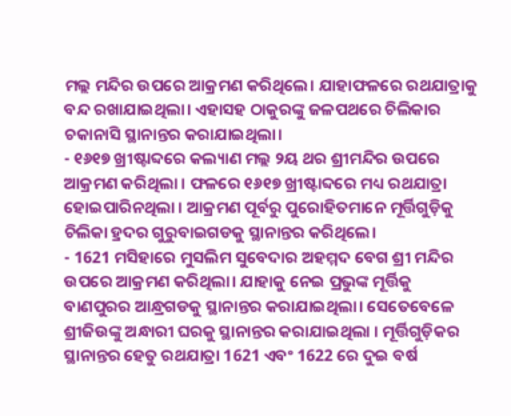ମଲ୍ଲ ମନ୍ଦିର ଉପରେ ଆକ୍ରମଣ କରିଥିଲେ। ଯାହାଫଳରେ ରଥଯାତ୍ରାକୁ ବନ୍ଦ ରଖାଯାଇଥିଲା। ଏହାସହ ଠାକୁରଙ୍କୁ ଜଳପଥରେ ଚିଲିକାର ଚକାନାସି ସ୍ଥାନାନ୍ତର କରାଯାଇଥିଲା।
- ୧୬୧୭ ଖ୍ରୀଷ୍ଟାବ୍ଦରେ କଲ୍ୟାଣ ମଲ୍ଲ ୨ୟ ଥର ଶ୍ରୀମନ୍ଦିର ଉପରେ ଆକ୍ରମଣ କରିଥିଲା । ଫଳରେ ୧୬୧୭ ଖ୍ରୀଷ୍ଟାବ୍ଦରେ ମଧ୍ୟ ରଥଯାତ୍ରା ହୋଇପାରିନଥିଲା । ଆକ୍ରମଣ ପୂର୍ବରୁ ପୁରୋହିତମାନେ ମୂର୍ତ୍ତିଗୁଡ଼ିକୁ ଚିଲିକା ହ୍ରଦର ଗୁରୁବାଇଗଡକୁ ସ୍ଥାନାନ୍ତର କରିଥିଲେ।
- 1621 ମସିହାରେ ମୁସଲିମ ସୁବେଦାର ଅହମ୍ମଦ ବେଗ ଶ୍ରୀ ମନ୍ଦିର ଉପରେ ଆକ୍ରମଣ କରିଥିଲା। ଯାହାକୁ ନେଇ ପ୍ରଭୁଙ୍କ ମୂର୍ତ୍ତିକୁ ବାଣପୁରର ଆନ୍ଧ୍ରଗଡକୁ ସ୍ଥାନାନ୍ତର କରାଯାଇଥିଲା। ସେତେବେଳେ ଶ୍ରୀଜିଉଙ୍କୁ ଅନ୍ଧାରୀ ଘରକୁ ସ୍ଥାନାନ୍ତର କରାଯାଇଥିଲା । ମୂର୍ତ୍ତିଗୁଡ଼ିକର ସ୍ଥାନାନ୍ତର ହେତୁ ରଥଯାତ୍ରା 1621 ଏବଂ 1622 ରେ ଦୁଇ ବର୍ଷ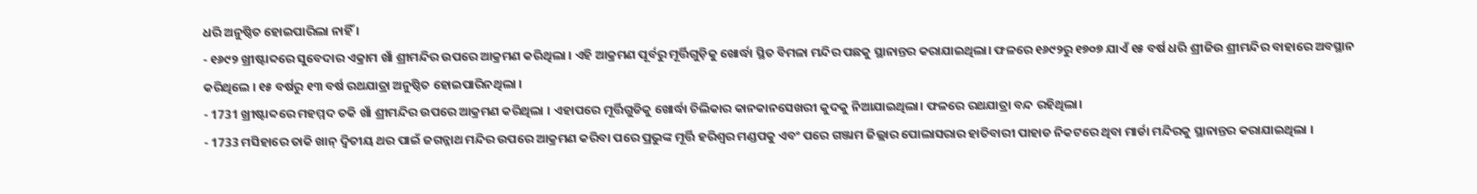ଧରି ଅନୁଷ୍ଠିତ ହୋଇପାରିଲା ନାହିଁ ।
- ୧୬୯୨ ଖ୍ରୀଷ୍ଟାବ୍ଦରେ ସୁବେଦାର ଏକ୍ରାମ ଖାଁ ଶ୍ରୀମନ୍ଦିର ଉପରେ ଆକ୍ରମଣ କରିଥିଲା । ଏହି ଆକ୍ରମଣ ପୂର୍ବରୁ ମୂର୍ତ୍ତିଗୁଡ଼ିକୁ ଖୋର୍ଦ୍ଧା ସ୍ଥିତ ବିମଳା ମନ୍ଦିର ପଛକୁ ସ୍ଥାନାନ୍ତର କରାଯାଇଥିଲା। ଫଳରେ ୧୬୯୨ରୁ ୧୭୦୭ ଯାଏଁ ୧୫ ବର୍ଷ ଧରି ଶ୍ରୀଜିଉ ଶ୍ରୀମନ୍ଦିର ବାହାରେ ଅବସ୍ଥାନ କରିଥିଲେ । ୧୫ ବର୍ଷରୁ ୧୩ ବର୍ଷ ରଥଯାତ୍ରା ଅନୁଷ୍ଠିତ ହୋଇପାରିନଥିଲା ।
- 1731 ଖ୍ରୀଷ୍ଟାବ୍ଦରେ ମହମ୍ମଦ ତକି ଖାଁ ଶ୍ରୀମନ୍ଦିର ଉପରେ ଆକ୍ରମଣ କରିଥିଲା । ଏହାପରେ ମୂର୍ତ୍ତିଗୁଡିକୁ ଖୋର୍ଦ୍ଧା ଚିଲିକାର କାନକାନସେଖରୀ କୁଦକୁ ନିଆଯାଇଥିଲା। ଫଳରେ ରଥଯାତ୍ରା ବନ୍ଦ ରହିଥିଲା।
- 1733 ମସିହାରେ ତାକି ଖାନ୍ ଦ୍ୱିତୀୟ ଥର ପାଇଁ ଜଗନ୍ନାଥ ମନ୍ଦିର ଉପରେ ଆକ୍ରମଣ କରିବା ପରେ ପ୍ରଭୁଙ୍କ ମୂର୍ତ୍ତି ହରିଶ୍ୱର ମଣ୍ଡପକୁ ଏବଂ ପରେ ଗଞ୍ଜାମ ଜିଲ୍ଲାର ପୋଲାସରାର ହାତିବାରୀ ପାହାଡ ନିକଟରେ ଥିବା ମାର୍ଡା ମନ୍ଦିରକୁ ସ୍ଥାନାନ୍ତର କରାଯାଇଥିଲା ।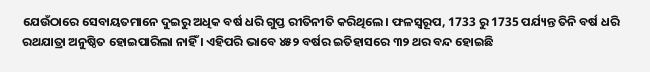ଯେଉଁଠାରେ ସେବାୟତମାନେ ଦୁଇରୁ ଅଧିକ ବର୍ଷ ଧରି ଗୁପ୍ତ ରୀତିନୀତି କରିଥିଲେ। ଫଳସ୍ୱରୂପ, 1733 ରୁ 1735 ପର୍ଯ୍ୟନ୍ତ ତିନି ବର୍ଷ ଧରି ରଥଯାତ୍ରା ଅନୁଷ୍ଠିତ ହୋଇପାରିଲା ନାହିଁ । ଏହିପରି ଭାବେ ୪୫୨ ବର୍ଷର ଇତିହାସରେ ୩୨ ଥର ବନ୍ଦ ହୋଇଛି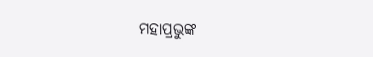ମହାପ୍ରଭୁଙ୍କ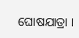ଘୋଷଯାତ୍ରା ।